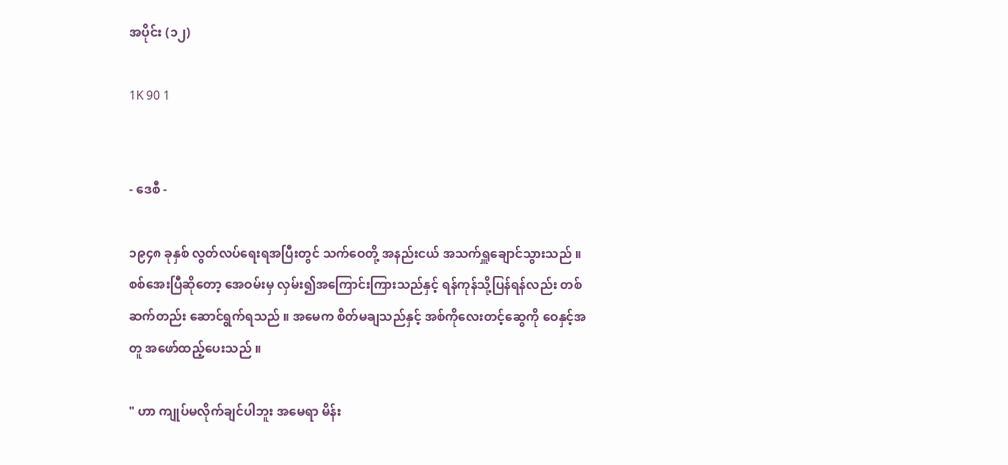အပိုင်း (၁၂)

1K 90 1


- ဒေစီ -

၁၉၄၈ ခုနှစ် လွတ်လပ်ရေးရအပြီးတွင် သက်ဝေတို့ အနည်းငယ် အသက်ရှူချောင်သွားသည် ။ စစ်အေး‌ပြီဆိုတော့ အေဝမ်းမှ လှမ်း၍အကြောင်းကြားသည်နှင့် ရန်ကုန်သို့ပြန်ရန်လည်း တစ်ဆက်တည်း ဆောင်ရွက်ရ‌သည် ။ အမေက စိတ်မချသည်နှင့် အစ်ကိုလေးတင့်ဆွေကို ဝေနှင့်အတူ အဖော်ထည့်ပေးသည် ။

" ဟာ ကျုပ်မလိုက်ချင်ပါဘူး အမေရာ မိန်း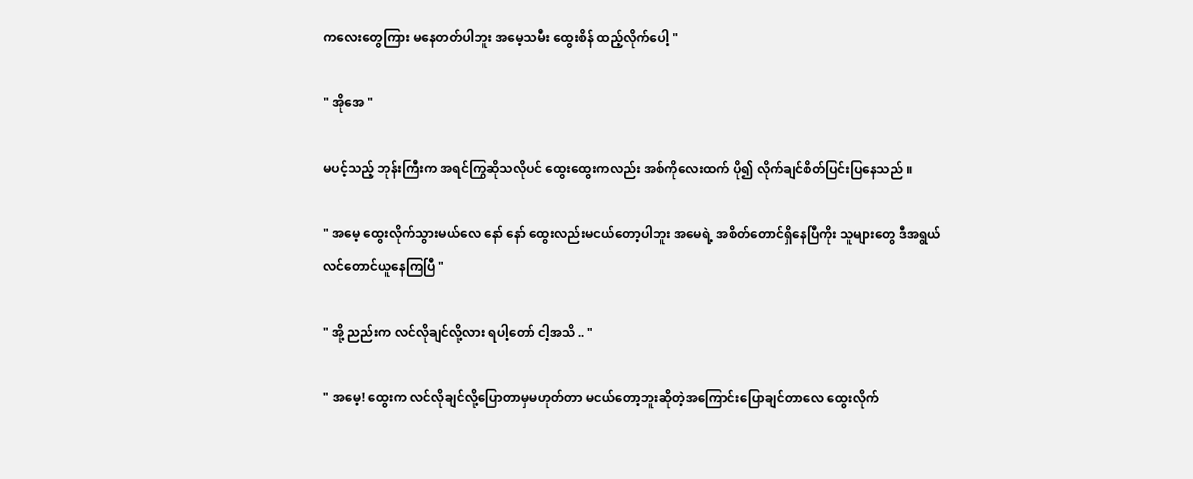ကလေးတွေကြား မနေတတ်ပါဘူး အမေ့သမီး ထွေးစိန် ထည့်လိုက်ပေါ့ "

" အိုအေ "

မပင့်သည့် ဘုန်းကြီးက အရင်ကြွဆိုသလိုပင် ထွေးထွေးကလည်း အစ်ကိုလေးထက် ပို၍ လိုက်ချင်စိတ်ပြင်းပြနေသည် ။

" အမေ့ ထွေးလိုက်သွားမယ်လေ နော် နော် ထွေးလည်းမငယ်တော့ပါဘူး အမေရဲ့ အစိတ်တောင်ရှိနေပြီကိုး သူများတွေ ဒီအရွယ် လင်တောင်ယူနေကြပြီ "

" အို့ ညည်းက လင်လိုချင်လို့လား ရပါ့တော် ငါ့အသိ .. "

" အမေ့! ထွေးက လင်လိုချင်လို့ပြောတာမှမဟုတ်တာ မငယ်တော့ဘူးဆိုတဲ့အကြောင်းပြောချင်တာလေ ထွေးလိုက်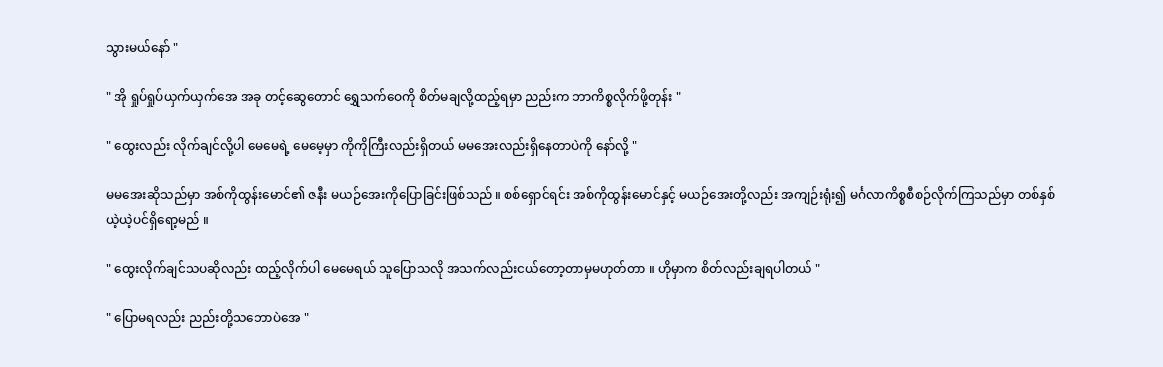သွားမယ်နော် "

" အို ရှုပ်ရှုပ်ယှက်ယှက်အေ အခု‌ တင့်ဆွေတောင် ရွှေသက်ဝေကို စိတ်မချလို့ထည့်ရမှာ ညည်းက ဘာကိစ္စလိုက်ဖို့တုန်း "

" ထွေးလည်း လိုက်ချင်လို့ပါ မေမေရဲ့ မေမေ့မှာ ကိုကိုကြီးလည်းရှိတယ် မမအေးလည်းရှိနေတာပဲကို နော်လို့ "

မမအေးဆိုသည်မှာ အစ်ကိုထွန်းမောင်၏ ဇနီး မယဉ်အေးကိုပြောခြင်းဖြစ်သည် ။ စစ်ရှောင်ရင်း အစ်ကိုထွန်းမောင်နှင့် မယဉ်အေးတို့လည်း အကျဉ်းရုံး၍ မင်္ဂလာကိစ္စစီစဉ်လိုက်ကြသည်မှာ တစ်နှစ်ယဲ့ယဲ့ပင်ရှိရော့မည် ။

" ထွေးလိုက်ချင်သပဆိုလည်း ထည့်လိုက်ပါ မေမေရယ် သူပြောသလို အသက်လည်းငယ်တော့တာမှမဟုတ်တာ ။ ဟိုမှာက စိတ်လည်းချရပါတယ် "

" ပြောမရလည်း ညည်းတို့သဘောပဲအေ "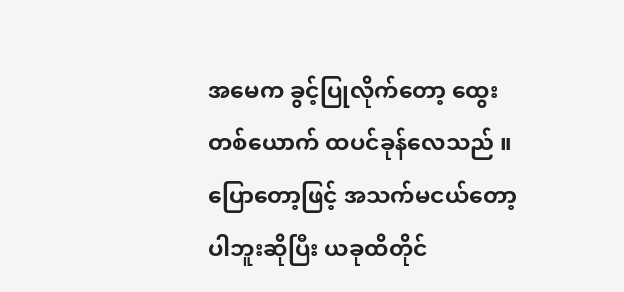အမေက ခွင့်ပြုလိုက်တော့ ထွေးတစ်ယောက် ထပင်ခုန်လေသည် ။ ပြောတော့ဖြင့် အသက်မငယ်တော့ပါဘူးဆိုပြီး ယခုထိတိုင်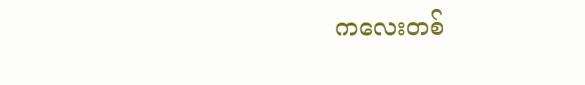က‌လေးတစ်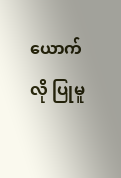ယောက်လို ပြုမူ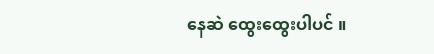နေဆဲ ထွေးထွေးပါပင် ။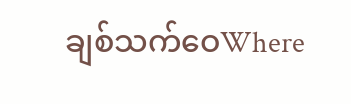ချစ်သက်ဝေWhere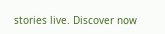stories live. Discover now